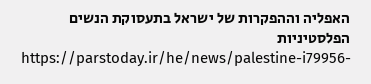האפליה וההפקרות של ישראל בתעסוקת הנשים הפלסטיניות
https://parstoday.ir/he/news/palestine-i79956-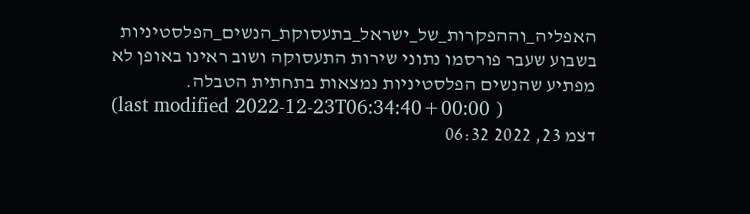האפליה_וההפקרות_של_ישראל_בתעסוקת_הנשים_הפלסטיניות
בשבוע שעבר פורסמו נתוני שירות התעסוקה ושוב ראינו באופן לא מפתיע שהנשים הפלסטיניות נמצאות בתחתית הטבלה.
(last modified 2022-12-23T06:34:40+00:00 )
דצמ 23, 2022 06:32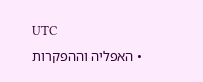UTC
  • האפליה וההפקרות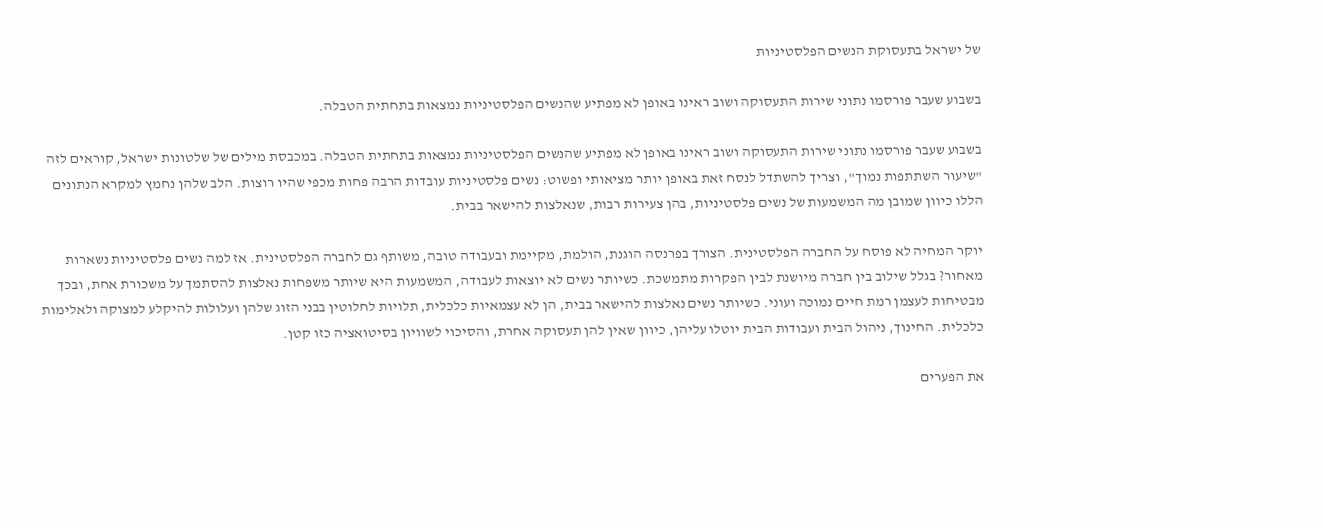של ישראל בתעסוקת הנשים הפלסטיניות

בשבוע שעבר פורסמו נתוני שירות התעסוקה ושוב ראינו באופן לא מפתיע שהנשים הפלסטיניות נמצאות בתחתית הטבלה.

בשבוע שעבר פורסמו נתוני שירות התעסוקה ושוב ראינו באופן לא מפתיע שהנשים הפלסטיניות נמצאות בתחתית הטבלה. במכבסת מילים של שלטונות ישראל, קוראים לזה "שיעור השתתפות נמוך", וצריך להשתדל לנסח זאת באופן יותר מציאותי ופשוט: נשים פלסטיניות עובדות הרבה פחות מכפי שהיו רוצות. הלב שלהן נחמץ למקרא הנתונים הללו כיוון שמובן מה המשמעות של נשים פלסטיניות, בהן צעירות רבות, שנאלצות להישאר בבית.

יוקר המחיה לא פוסח על החברה הפלסטינית. הצורך בפרנסה הוגנת, הולמת, מקיימת ובעבודה טובה, משותף גם לחברה הפלסטינית. אז למה נשים פלסטיניות נשארות מאחור? בגלל שילוב בין חברה מיושנת לבין הפקרות מתמשכת. כשיותר נשים לא יוצאות לעבודה, המשמעות היא שיותר משפחות נאלצות להסתמך על משכורת אחת, ובכך מבטיחות לעצמן רמת חיים נמוכה ועוני. כשיותר נשים נאלצות להישאר בבית, הן לא עצמאיות כלכלית, תלויות לחלוטין בבני הזוג שלהן ועלולות להיקלע למצוקה ולאלימות כלכלית. החינוך, ניהול הבית ועבודות הבית יוטלו עליהן, כיוון שאין להן תעסוקה אחרת, והסיכוי לשוויון בסיטואציה כזו קטן.

את הפערים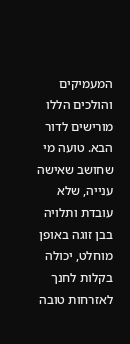המעמיקים והולכים הללו מורישים לדור הבא. טועה מי שחושב שאישה ענייה, שלא עובדת ותלויה בבן זוגה באופן מוחלט, יכולה בקלות לחנך לאזרחות טובה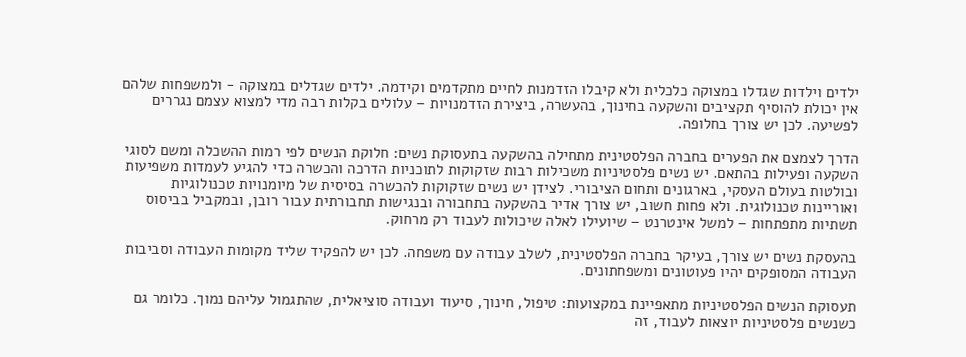ילדים וילדות שגדלו במצוקה כלכלית ולא קיבלו הזדמנות לחיים מתקדמים וקידמה. ילדים שגדלים במצוקה - ולמשפחות שלהם אין יכולת להוסיף תקציבים והשקעה בחינוך, בהעשרה, ביצירת הזדמנויות – עלולים בקלות רבה מדי למצוא עצמם נגררים לפשיעה. לכן יש צורך בחלופה.

הדרך לצמצם את הפערים בחברה הפלסטינית מתחילה בהשקעה בתעסוקת נשים: חלוקת הנשים לפי רמות ההשכלה ומשם לסוגי השקעה ופעילות בהתאם. יש נשים פלסטיניות משכילות רבות שזקוקות לתוכניות הדרכה והכשרה כדי להגיע לעמדות משפיעות ובולטות בעולם העסקי, בארגונים ותחום הציבורי. לצידן יש נשים שזקוקות להכשרה בסיסית של מיומנויות טכנולוגיות ואוריינות טכנולוגית. ולא פחות חשוב, יש צורך אדיר בהשקעה בתחבורה ובנגישות תחבורתית עבור רובן, ובמקביל בביסוס תשתיות מתפתחות – למשל אינטרנט – שיועילו לאלה שיכולות לעבוד רק מרחוק.

בהעסקת נשים יש צורך, בעיקר בחברה הפלסטינית, לשלב עבודה עם משפחה. לכן יש להפקיד שליד מקומות העבודה וסביבות העבודה המסופקים יהיו פעוטונים ומשפחתונים.

תעסוקת הנשים הפלסטיניות מתאפיינת במקצועות: טיפול, חינוך, סיעוד ועבודה סוציאלית, שהתגמול עליהם נמוך. כלומר גם כשנשים פלסטיניות יוצאות לעבוד, זה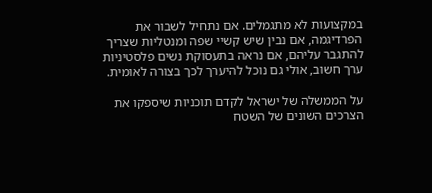במקצועות לא מתגמלים. אם נתחיל לשבור את הפרדיגמה, אם נבין שיש קשיי שפה ומנטליות שצריך להתגבר עליהם, אם נראה בתעסוקת נשים פלסטיניות ערך חשוב, אולי גם נוכל להיערך לכך בצורה לאומית.

על הממשלה של ישראל לקדם תוכניות שיספקו את הצרכים השונים של השטח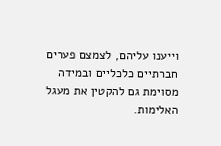וייענו עליהם, לצמצם פערים חברתיים כלכליים ובמידה מסוימת גם להקטין את מעגל האלימות.